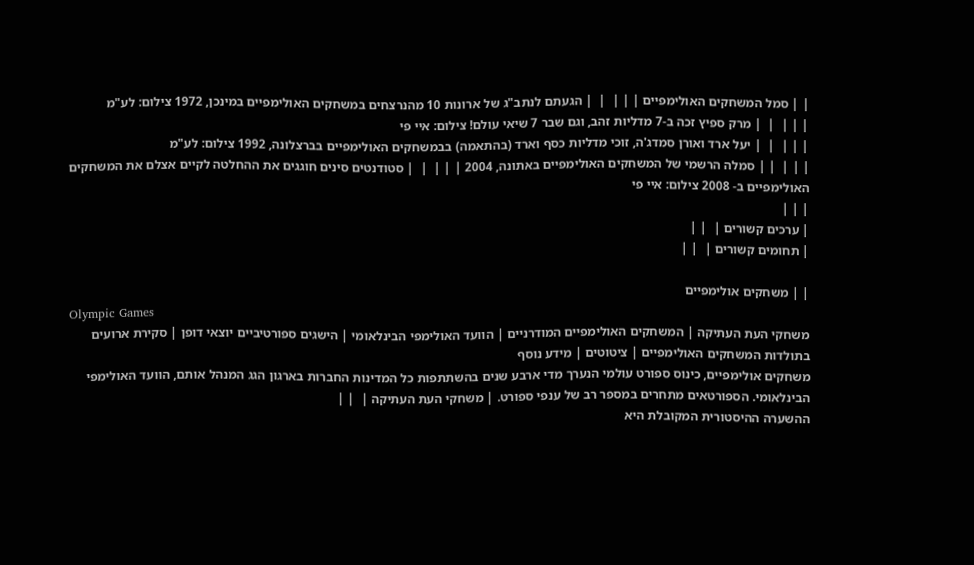| | סמל המשחקים האולימפיים | | |  |  | הגעתם לנתב"ג של ארונות 10 מהנרצחים במשחקים האולימפיים במינכן, 1972 צילום: לע"מ
| | |  |  | מרק ספיץ זכה ב-7 מדליות זהב, וגם שבר 7 שיאי עולם! צילום: איי פי
| | |  |  | יעל ארד ואורן סמדג'ה, זוכי מדליות כסף וארד (בהתאמה) בבמשחקים האולימפיים בברצלונה, 1992 צילום: לע"מ
| | |  | | סמלה הרשמי של המשחקים האולימפיים באתונה, 2004 | | |  |  | סטודנטים סינים חוגגים את ההחלטה לקיים אצלם את המשחקים האולימפיים ב- 2008 צילום: איי פי
| | |
| ערכים קשורים |  | |
| תחומים קשורים |  | |

| | משחקים אולימפיים
Olympic Games
משחקי העת העתיקה | המשחקים האולימפיים המודרניים | הוועד האולימפי הבינלאומי | הישגים ספורטיביים יוצאי דופן | סקירת ארועים בתולדות המשחקים האולימפיים | ציטוטים | מידע נוסף
משחקים אולימפיים, כינוס ספורט עולמי הנערך מדי ארבע שנים בהשתתפות כל המדינות החברות בארגון הגג המנהל אותם, הוועד האולימפי הבינלאומי. הספורטאים מתחרים במספר רב של ענפי ספורט. | משחקי העת העתיקה |  | |
ההשערה ההיסטורית המקובלת היא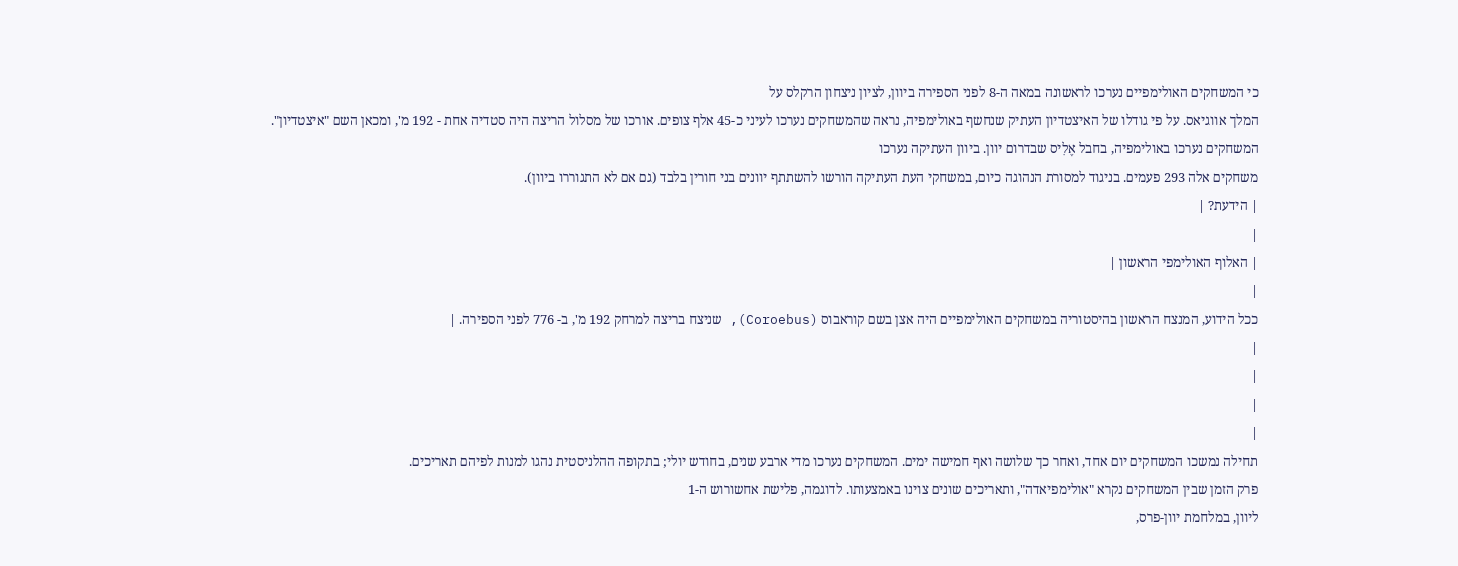כי המשחקים האולימפיים נערכו לראשונה במאה ה-8 לפני הספירה ביוון, לציון ניצחון הרקלס על
המלך אווגיאס. על פי גודלו של האיצטדיון העתיק שנחשף באולימפיה, נראה שהמשחקים נערכו לעיני כ-45 אלף צופים. אורכו של מסלול הריצה היה סטדיה אחת - 192 מ', ומכאן השם "איצטדיון".
המשחקים נערכו באולימפיה, בחבל אֶלִיס שבדרום יוון. ביוון העתיקה נערכו
משחקים אלה 293 פעמים. בניגוד למסורת הנהוגה כיום, במשחקי העת העתיקה הורשו להשתתף יוונים בני חורין בלבד (גם אם לא התגוררו ביוון).
| הידעת? |
|
| האלוף האולימפי הראשון |
|
ככל הידוע, המנצח הראשון בהיסטוריה במשחקים האולימפיים היה אצן בשם קוראבוס (Coroebus), שניצח בריצה למרחק 192 מ', ב- 776 לפני הספירה. |
|
|
|
|
תחילה נמשכו המשחקים יום אחד, ואחר כך שלושה ואף חמישה ימים. המשחקים נערכו מדי ארבע שנים, בחודש יולי; בתקופה ההלניסטית נהגו למנות לפיהם תאריכים.
פרק הזמן שבין המשחקים נקרא "אולימפיאדה", ותאריכים שונים צוינו באמצעותו. לדוגמה, פלישת אחשורוש ה-1
ליוון, במלחמת יוון-פרס,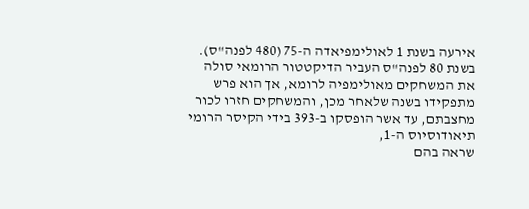אירעה בשנת 1 לאולימפיאדה ה-75 (480 לפנה"ס).
בשנת 80 לפנה"ס העביר הדיקטטור הרומאי סולה
את המשחקים מאולימפיה לרומא, אך הוא פרש מתפקידו בשנה שלאחר מכן, והמשחקים חזרו לכור מחצבתם, עד אשר הופסקו ב-393 בידי הקיסר הרומי תיאודוסיוס ה-1,
שראה בהם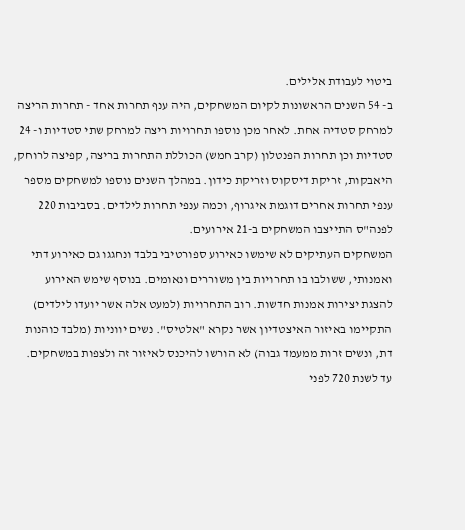ביטוי לעבודת אלילים.
ב- 54 השנים הראשונות לקיום המשחקים, היה ענף תחרות אחד - תחרות הריצה למרחק סטדיה אחת. לאחר מכן נוספו תחרויות ריצה למרחק שתי סטדיות ו- 24 סטדיות וכן תחרות הפנטלון (קרב חמש) הכוללת התחרות בריצה, קפיצה לרוחק, היאבקות, זריקת דיסקוס וזריקת כידון. במהלך השנים נוספו למשחקים מספר ענפי תחרות אחרים דוגמת איגרוף, וכמה ענפי תחרות לילדים. בסביבות 220 לפנה"ס התייצבו המשחקים ב-21 אירועים.
המשחקים העתיקים לא שימשו כאירוע ספורטיבי בלבד ונחגגו גם כאירוע דתי ואמנותי, ששולבו בו תחרויות בין משוררים ונאומים. בנוסף שימש האירוע להצגת יצירות אמנות חדשות. רוב התחרויות (למעט אלה אשר יועדו לילדים) התקיימו באיזור האיצטדיון אשר נקרא "אלטיס". נשים יווניות (מלבד כוהנות דת, ונשים זרות ממעמד גבוה) לא הורשו להיכנס לאיזור זה ולצפות במשחקים. עד לשנת 720 לפני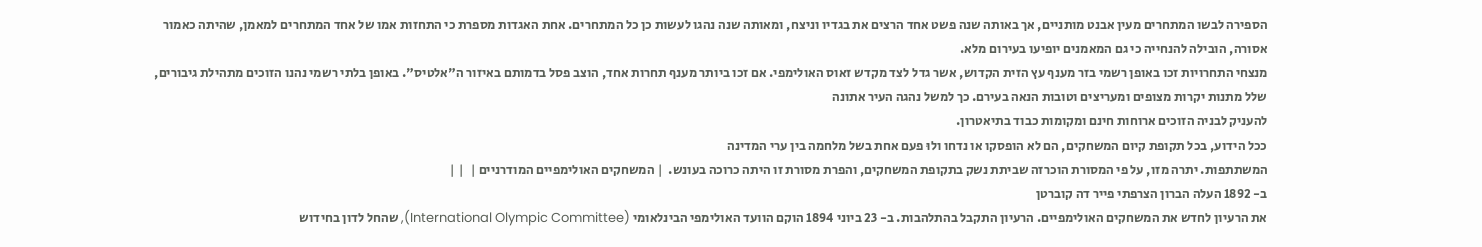הספירה לבשו המתחרים מעין אבנט מותניים, אך באותה שנה פשט אחד הרצים את בגדיו וניצח, ומאותה שנה נהגו לעשות כן כל המתחרים. אחת האגדות מספרת כי התחזות אמו של אחד המתחרים למאמן, שהיתה כאמור אסורה, הובילה להנחייה כי גם המאמנים יופיעו בעירום מלא.
מנצחי התחרויות זכו באופן רשמי בזר מענף עץ הזית הקדוש, אשר גדל לצד מקדש זאוס האולימפי. אם זכו ביותר מענף תחרות אחד, הוצב פסל בדמותם באיזור ה"אלטיס". באופן בלתי רשמי נהנו הזוכים מתהילת גיבורים, שלל מתנות יקרות מצופים ומעריצים וטובות הנאה בעירם. כך למשל נהגה העיר אתונה
להעניק לבניה הזוכים ארוחות חינם ומקומות כבוד בתיאטרון.
ככל הידוע, בכל תקופת קיום המשחקים, הם לא הופסקו או נדחו ולוּ פעם אחת בשל מלחמה בין ערי המדינה
המשתתפות. יתרה מזו, על פי המסורת הוכרזה שביתת נשק בתקופת המשחקים, והפרת מסורת זו היתה כרוכה בעונש.  | המשחקים האולימפיים המודרניים |  | |
ב- 1892 העלה הברון הצרפתי פייר דה קוברטן
את הרעיון לחדש את המשחקים האולימפיים. הרעיון התקבל בהתלהבות. ב- 23 ביוני 1894 הוקם הוועד האולימפי הבינלאומי (International Olympic Committee), שהחל לדון בחידוש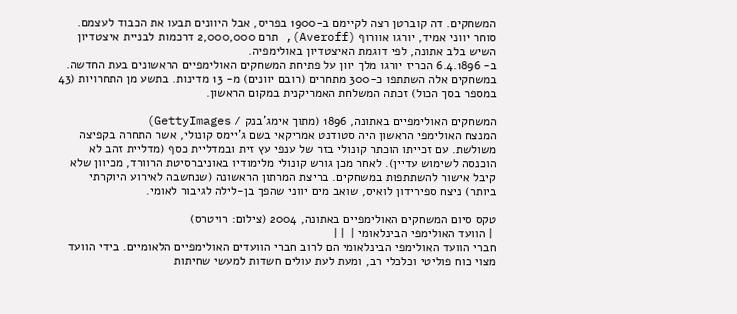המשחקים. דה קוברטן רצה לקיימם ב-1900 בפריס, אבל היוונים תבעו את הכבוד לעצמם. סוחר יווני אמיד, יורגו אוורוף (Averoff), תרם 2,000,000 דרכמות לבניית איצטדיון השיש בלב אתונה, לפי דוגמת האיצטדיון באולימפיה.
ב- 6.4.1896 הכריז יורגו מלך יוון על פתיחת המשחקים האולימפיים הראשונים בעת החדשה. במשחקים אלה השתתפו כ-300 מתחרים (רובם יוונים) מ- 13 מדינות. בתשע מן התחרויות (43 במספר בסך הכול) זכתה המשלחת האמריקנית במקום הראשון.

המשחקים האולימפיים באתונה, 1896 (מתוך אימג'בנק / GettyImages)
המנצח האולימפי הראשון היה סטודנט אמריקאי בשם ג'יימס קונולי, אשר התחרה בקפיצה משולשת. עם זכייתו הוכתר קונולי בזר של ענפי עץ זית ובמדליית כסף (מדליית זהב לא הוכנסה לשימוש עדיין). לאחר מכן גורש קונולי מלימודיו באוניברסיטת הרוורד, מכיוון שלא קיבל אישור להשתתפות במשחקים. בריצת המרתון הראשונה (שנחשבה לאירוע היוקרתי ביותר) ניצח ספירידון לואיס, שואב מים יווני שהפך בן-לילה לגיבור לאומי.

טקס סיום המשחקים האולימפיים באתונה, 2004 (צילום: רויטרס)
 | הוועד האולימפי הבינלאומי |  | |
חברי הוועד האולימפי הבינלאומי הם לרוב חברי הוועדים האולימפיים הלאומיים. בידי הוועד מצוי כוח פוליטי וכלכלי רב, ומעת לעת עולים חשדות למעשי שחיתות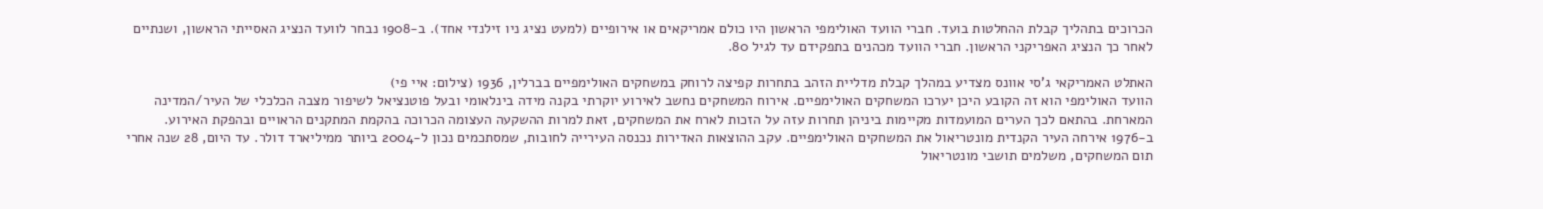הכרוכים בתהליך קבלת ההחלטות בועד. חברי הוועד האולימפי הראשון היו כולם אמריקאים או אירופיים (למעט נציג ניו זילנדי אחד). ב-1908 נבחר לוועד הנציג האסייתי הראשון, ושנתיים לאחר כך הנציג האפריקני הראשון. חברי הוועד מכהנים בתפקידם עד לגיל 80.

האתלט האמריקאי ג'סי אוונס מצדיע במהלך קבלת מדליית הזהב בתחרות קפיצה לרוחק במשחקים האולימפיים בברלין, 1936 (צילום: איי פי)
הוועד האולימפי הוא זה הקובע היכן יערכו המשחקים האולימפיים. אירוח המשחקים נחשב לאירוע יוקרתי בקנה מידה בינלאומי ובעל פוטנציאל לשיפור מצבה הכלכלי של העיר/המדינה המארחת. בהתאם לכך הערים המועמדות מקיימות ביניהן תחרות עזה על הזכות לארח את המשחקים, זאת למרות ההשקעה העצומה הכרוכה בהקמת המתקנים הראויים ובהפקת האירוע.
ב-1976 אירחה העיר הקנדית מונטריאול את המשחקים האולימפיים. עקב ההוצאות האדירות נכנסה העירייה לחובות, שמסתכמים נכון ל-2004 ביותר ממיליארד דולר. עד היום, 28 שנה אחרי תום המשחקים, משלמים תושבי מונטריאול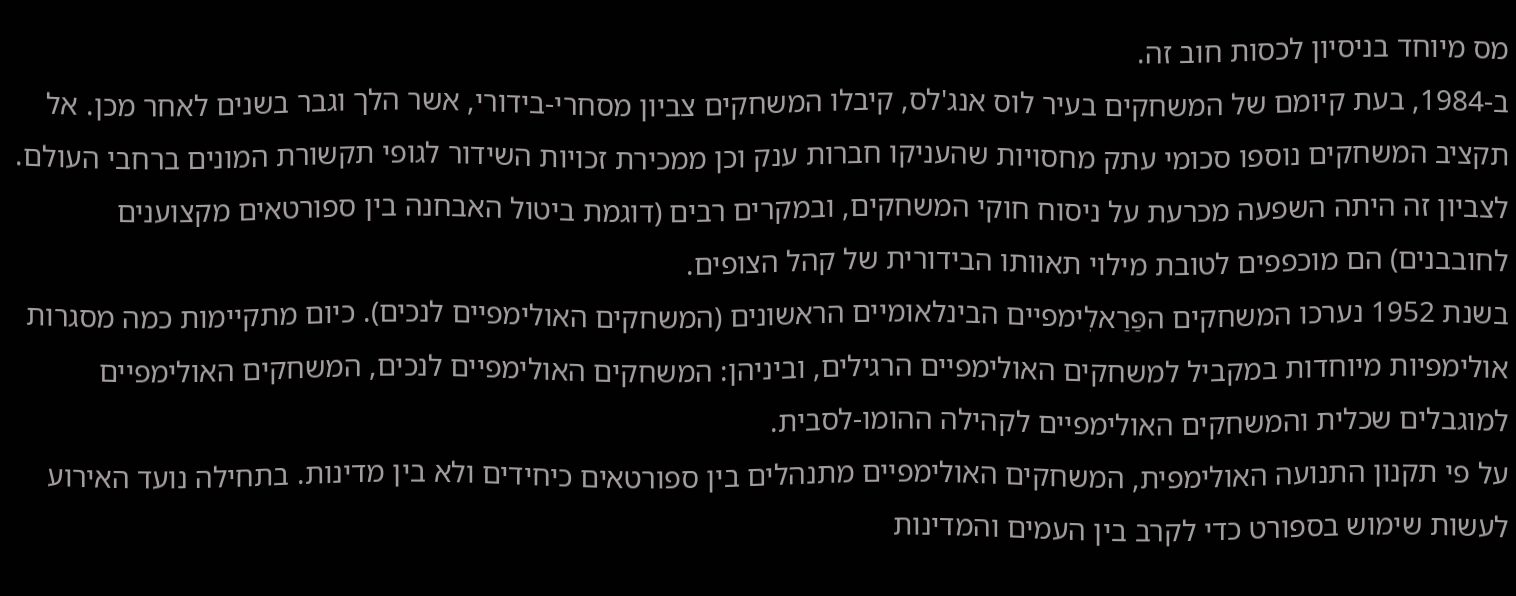מס מיוחד בניסיון לכסות חוב זה.
ב-1984, בעת קיומם של המשחקים בעיר לוס אנג'לס, קיבלו המשחקים צביון מסחרי-בידורי, אשר הלך וגבר בשנים לאחר מכן. אל תקציב המשחקים נוספו סכומי עתק מחסויות שהעניקו חברות ענק וכן ממכירת זכויות השידור לגופי תקשורת המונים ברחבי העולם. לצביון זה היתה השפעה מכרעת על ניסוח חוקי המשחקים, ובמקרים רבים (דוגמת ביטול האבחנה בין ספורטאים מקצוענים לחובבנים) הם מוכפפים לטובת מילוי תאוותו הבידורית של קהל הצופים.
בשנת 1952 נערכו המשחקים הפַּרַאלִימפיים הבינלאומיים הראשונים (המשחקים האולימפיים לנכים). כיום מתקיימות כמה מסגרות אולימפיות מיוחדות במקביל למשחקים האולימפיים הרגילים, וביניהן: המשחקים האולימפיים לנכים, המשחקים האולימפיים למוגבלים שכלית והמשחקים האולימפיים לקהילה ההומו-לסבית.
על פי תקנון התנועה האולימפית, המשחקים האולימפיים מתנהלים בין ספורטאים כיחידים ולא בין מדינות. בתחילה נועד האירוע לעשות שימוש בספורט כדי לקרב בין העמים והמדינות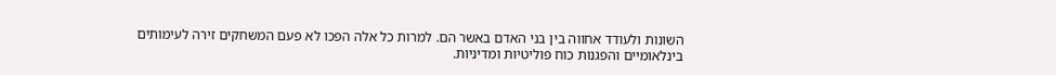השונות ולעודד אחווה בין בני האדם באשר הם. למרות כל אלה הפכו לא פעם המשחקים זירה לעימותים בינלאומיים והפגנות כוח פוליטיות ומדיניות.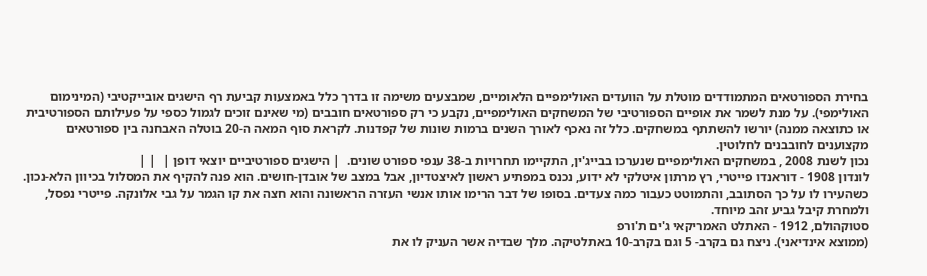בחירת הספורטאים המתמודדים מוטלת על הוועדים האולימפיים הלאומיים, שמבצעים משימה זו בדרך כלל באמצעות קביעת רף הישגים אובייקטיבי (המינימום האולימפי). על מנת לשמר את אופיים הספורטיבי של המשחקים האולימפיים, נקבע כי רק ספורטאים חובבים (מי שאינם זוכים לגמול כספי על פעילותם הספורטיבית או כתוצאה ממנה) יורשו להשתתף במשחקים. כלל זה נאכף לאורך השנים ברמות שונות של קפדנות. לקראת סוף המאה ה-20 בוטלה האבחנה בין ספורטאים מקצוענים לחובבנים לחלוטין.
נכון לשנת 2008 , במשחקים האולימפיים שנערכו בבייג'ין, התקיימו תחרויות ב-38 ענפי ספורט שונים.  | הישגים ספורטיביים יוצאי דופן |  | |
לונדון 1908 - דוראנדו פייטרי, רץ מרתון איטלקי לא ידוע, נכנס במפתיע ראשון לאיצטדיון, אבל במצב של אובדן-חושים. הוא פנה להקיף את המסלול בכיוון הלא-נכון. כשהעירו לו על כך הסתובב, והתמוטט כעבור כמה צעדים. בסופו של דבר הרימו אותו אנשי העזרה הראשונה והוא חצה את קו הגמר על גבי אלונקה. פייטרי נפסל, ולמחרת קיבל גביע זהב מיוחד.
סטוקהולם, 1912 - האתלט האמריקאי ג'ים ת'ורפ
(ממוצא אינדיאני). ניצח גם בקרב- 5 וגם בקרב-10 באתלטיקה. מלך שבדיה אשר העניק לו את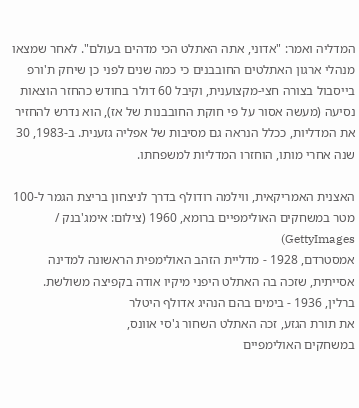המדליה ואמר: "אדוני, אתה האתלט הכי מדהים בעולם". לאחר שמצאו מנהלי ארגון האתלטים החובבנים כי כמה שנים לפני כן שיחק ת'ורפ בייסבול בצורה חצי-מקצוענית, וקיבל 60 דולר בחודש כהחזר הוצאות נסיעה (מעשה אסור על פי חוקת החובבנות של אז), הוא נדרש להחזיר את המדליות, ככלל הנראה גם מסיבות של אפליה גזענית. ב-1983, 30 שנה אחרי מותו, הוחזרו המדליות למשפחתו.

האצנית האמריקאית, ווילמה רודולף בדרך לניצחון בריצת הגמר ל-100 מטר במשחקים האולימפיים ברומא, 1960 (צילום: אימג'בנק / GettyImages)
אמסטרדם, 1928 - מדליית הזהב האולימפית הראשונה למדינה אסייתית, שזכה בה האתלט היפני מיקיו אודה בקפיצה משולשת.
ברלין, 1936 - בימים בהם הנהיג אדולף היטלר
את תורת הגזע, זכה האתלט השחור ג'סי אוונס,
במשחקים האולימפיים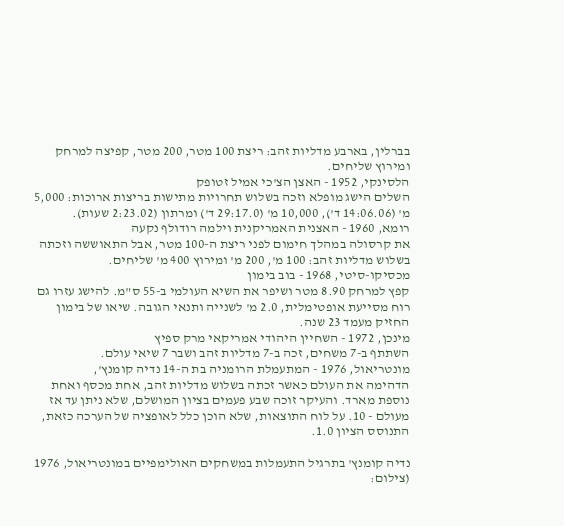בברלין, בארבע מדליות זהב: ריצת 100 מטר, 200 מטר, קפיצה למרחק ומירוץ שליחים.
הלסינקי, 1952 - האצן הצ'כי אמיל זטופק
השלים הישג מופלא וזכה בשלוש תחרויות מתישות בריצות ארוכות: 5,000 מ' (14:06.06 ד'), 10,000 מ' (29:17.0 ד') ומרתון (2:23.02 שעות).
רומא, 1960 - האצנית האמריקנית וילמה רודולף נקעה
את קרסולה במהלך חימום לפני ריצת ה-100 מטר, אבל התאוששה וזכתה בשלוש מדליות זהב: 100 מ', 200 מ' ומירוץ 400 מ' שליחים.
מכסיקו-סיטי, 1968 - בוב בימון
קפץ למרחק 8.90 מטר ושיפר את השיא העולמי ב-55 ס"מ. להישג עזרו גם רוח מסייעת אופטימלית, 2.0 מ' לשנייה ותנאי הגובה. שיאו של בימון החזיק מעמד 23 שנה.
מינכן, 1972 - השחיין היהודי אמריקאי מרק ספיץ
השתתף ב-7 משחים, זכה ב-7 מדליות זהב ושבר 7 שיאי עולם.
מונטריאול, 1976 - המתעמלת הרומניה בת ה-14 נדיה קומנץ',
הדהימה את העולם כאשר זכתה בשלוש מדליות זהב, אחת מכסף ואחת נוספת מארד. והעיקר זוכה שבע פעמים בציון המושלם, שלא ניתן עד אז מעולם - 10. על לוח התוצאות, שלא הוכן כלל לאופציה של הערכה כזאת, התנוסס הציון 1.0.

נדיה קומנץ' בתרגיל התעמלות במשחקים האולימפיים במונטריאול, 1976 (צילום: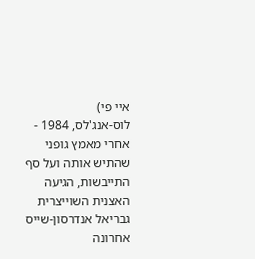איי פי)
לוס-אנג'לס, 1984 - אחרי מאמץ גופני שהתיש אותה ועל סף התייבשות, הגיעה האצנית השוייצרית גבריאל אנדרסון-שייס אחרונה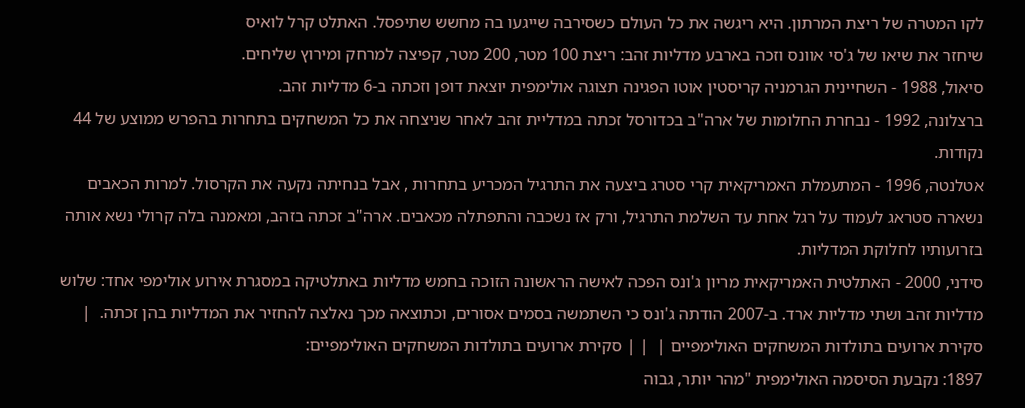לקו המטרה של ריצת המרתון. היא ריגשה את כל העולם כשסירבה שייגעו בה מחשש שתיפסל. האתלט קרל לואיס
שיחזר את שיאו של ג'סי אוונס וזכה בארבע מדליות זהב: ריצת 100 מטר, 200 מטר, קפיצה למרחק ומירוץ שליחים.
סיאול, 1988 - השחיינית הגרמניה קריסטין אוטו הפגינה תצוגה אולימפית יוצאת דופן וזכתה ב-6 מדליות זהב.
ברצלונה, 1992 - נבחרת החלומות של ארה"ב בכדורסל זכתה במדליית זהב לאחר שניצחה את כל המשחקים בתחרות בהפרש ממוצע של 44 נקודות.
אטלנטה, 1996 - המתעמלת האמריקאית קרי סטרג ביצעה את התרגיל המכריע בתחרות , אבל בנחיתה נקעה את הקרסול. למרות הכאבים נשארה סטראג לעמוד על רגל אחת עד השלמת התרגיל, ורק אז נשכבה והתפתלה מכאבים. ארה"ב זכתה בזהב, ומאמנה בלה קרולי נשא אותה בזרועותיו לחלוקת המדליות.
סידני, 2000 - האתלטית האמריקאית מריון ג'ונס הפכה לאישה הראשונה הזוכה בחמש מדליות באתלטיקה במסגרת אירוע אולימפי אחד: שלוש מדליות זהב ושתי מדליות ארד. ב-2007 הודתה ג'ונס כי השתמשה בסמים אסורים, וכתוצאה מכך נאלצה להחזיר את המדליות בהן זכתה.  | סקירת ארועים בתולדות המשחקים האולימפיים |  | | סקירת ארועים בתולדות המשחקים האולימפיים:
1897: נקבעת הסיסמה האולימפית "מהר יותר, גבוה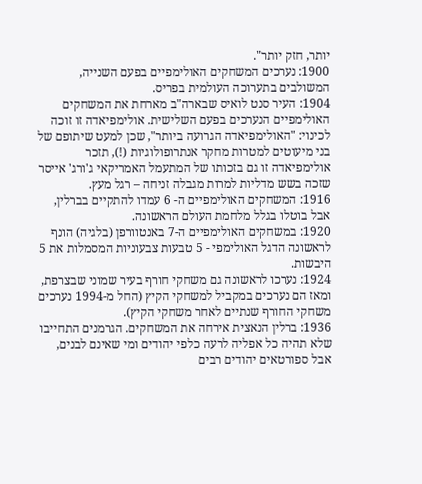יותר, חזק יותר".
1900: נערכים המשחקים האולימפיים בפעם השנייה, המשולבים בתערוכה העולמית בפריס.
1904: העיר סנט לואיס שבארה"ב מארחת את המשחקים האולימפיים הנערכים בפעם השלישית. אולימפיאדה זו זוכה לכינוי: "האולימפיאדה הגרועה ביותר", שכן למעט שיתופם של בני מיעוטים למטרות מחקר אנתרופולוגיות (!), תזכר אולימפיאדה זו גם בזכותו של המתעמל האמריקאי ג'ורג' אייסר שזכה בשש מדליות למרות מגבלה זניחה – רגל מעץ.
1916: המשחקים האולימפיים ה- 6 עמדו להתקיים בברלין, אבל בוטלו בגלל מלחמת העולם הראשונה.
1920: במשחקים האולימפיים ה-7 באנטוורפן (בלגיה) הונף לראשונה הדגל האולימפי - 5 טבעות צבעוניות המסמלות את 5 היבשות.
1924: נערכו לראשונה גם משחקי חורף בעיר שמוני שבצרפת, ומאז הם נערכים במקביל למשחקי הקיץ (החל מ-1994 נערכים משחקי החורף שנתיים לאחר משחקי הקיץ).
1936: ברלין הנאצית אירחה את המשחקים. הגרמנים התחייבו שלא תהיה כל אפליה לרעה כלפי יהודים ומי שאינם לבנים, אבל ספורטאים יהודים רבים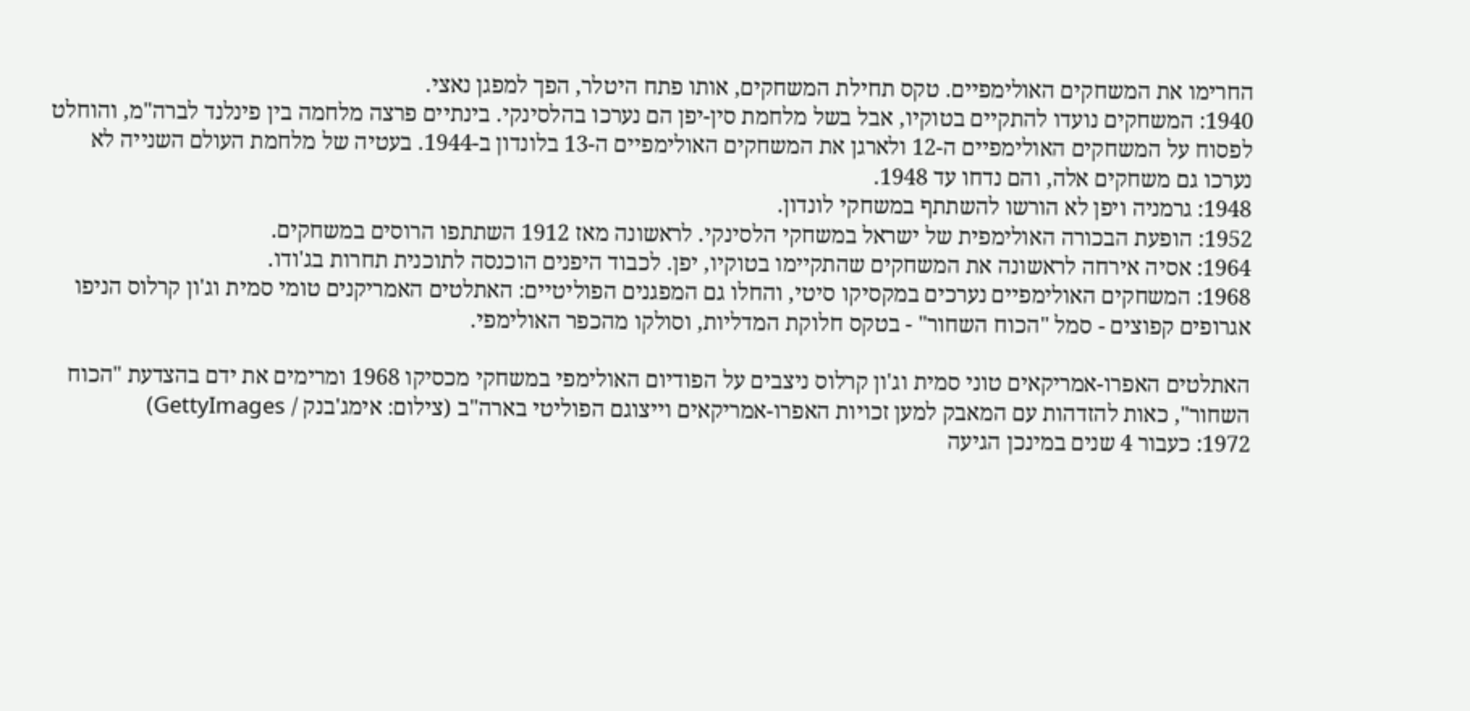החרימו את המשחקים האולימפיים. טקס תחילת המשחקים, אותו פתח היטלר, הפך למפגן נאצי.
1940: המשחקים נועדו להתקיים בטוקיו, אבל בשל מלחמת סין-יפן הם נערכו בהלסינקי. בינתיים פרצה מלחמה בין פינלנד לברה"מ, והוחלט לפסוח על המשחקים האולימפיים ה-12 ולארגן את המשחקים האולימפיים ה-13 בלונדון ב-1944. בעטיה של מלחמת העולם השנייה לא נערכו גם משחקים אלה, והם נדחו עד 1948.
1948: גרמניה ויפן לא הורשו להשתתף במשחקי לונדון.
1952: הופעת הבכורה האולימפית של ישראל במשחקי הלסינקי. לראשונה מאז 1912 השתתפו הרוסים במשחקים.
1964: אסיה אירחה לראשונה את המשחקים שהתקיימו בטוקיו, יפן. לכבוד היפנים הוכנסה לתוכנית תחרות בג'ודו.
1968: המשחקים האולימפיים נערכים במקסיקו סיטי, והחלו גם המפגנים הפוליטיים: האתלטים האמריקנים טומי סמית וג'ון קרלוס הניפו אגרופים קפוצים - סמל "הכוח השחור" - בטקס חלוקת המדליות, וסולקו מהכפר האולימפי.

האתלטים האפרו-אמריקאים טוני סמית וג'ון קרלוס ניצבים על הפודיום האולימפי במשחקי מכסיקו 1968 ומרימים את ידם בהצדעת "הכוח השחור", כאות להזדהות עם המאבק למען זכויות האפרו-אמריקאים וייצוגם הפוליטי בארה"ב (צילום: אימג'בנק / GettyImages)
1972: כעבור 4 שנים במינכן הגיעה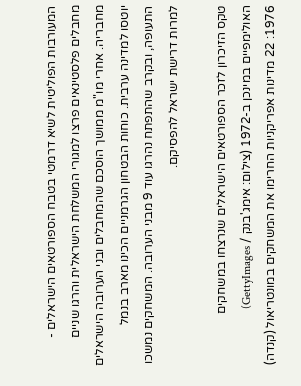המעורבות הפוליטית לשיא דרמטי בטבח הספורטאים הישראלים -
מחבלים פלסטינאים פרצו למגורי המשלחת הישראלית והרגו שניים מחבריה. אחרי מו"מ ממושך הוסכם שהמחבלים ובני הערובה הישראלים יוטסו למדינה ערבית. כוחות הבטחון הגרמניים הכינו מארב בנמל התעופה, ובקרב שהתפתח נהרגו עוד 9 מבני הערובה. המשחקים נמשכו למרות דרישת ישראל להפסיקם.

טקס הזיכרון לזכר הספורטאים הישראלים שנרצחו במשחקים האולימפיים במינכן ב-1972 (צילום: אימג'בנק / GettyImages)
1976: 22 מדינות אפריקניות החרימו את המשחקים במונטריאול (קנדה)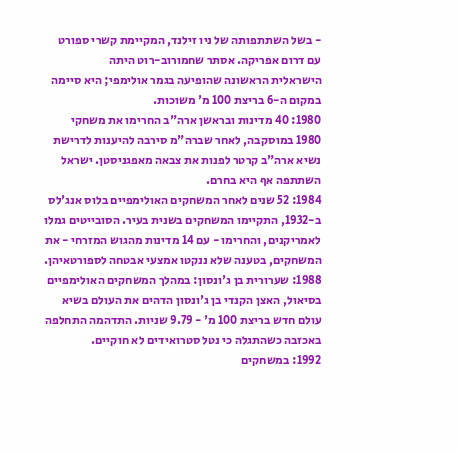- בשל השתתפותה של ניו זילנד, המקיימת קשרי ספורט עם דרום אפריקה. אסתר שחמורוב-רוט היתה
הישראלית הראשונה שהופיעה בגמר אולימפי; היא סיימה במקום ה-6 בריצת 100 מ' משוכות.
1980: 40 מדינות ובראשן ארה"ב החרימו את משחקי 1980 במוסקבה, לאחר שברה"מ סירבה להיענות לדרישת נשיא ארה"ב קרטר לפנות את צבאה מאפגניסטן. ישראל השתתפה אף היא בחרם.
1984: 52 שנים לאחר המשחקים האולימפיים בלוס אנג'לס ב-1932, התקיימו המשחקים בשנית בעיר. הסובייטים גמלו לאמריקנים, והחרימו - עם 14 מדינות מהגוש המזרחי - את המשחקים, בטענה שלא ננקטו אמצעי אבטחה לספורטאיהן.
1988: שערורית בן ג'ונסון: במהלך המשחקים האולימפיים בסיאול, האצן הקנדי בן ג'ונסון הדהים את העולם בשיא עולם חדש בריצת 100 מ' - 9.79 שניות. התדהמה התחלפה באכזבה כשהתגלה כי נטל סטרואידים לא חוקיים.
1992: במשחקים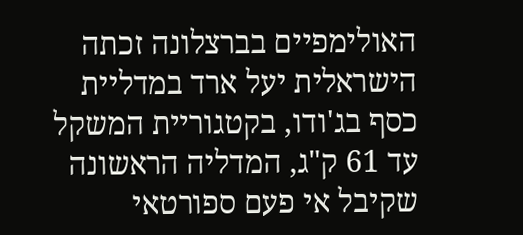האולימפיים בברצלונה זכתה הישראלית יעל ארד במדליית
כסף בג'ודו, בקטגוריית המשקל עד 61 ק"ג, המדליה הראשונה שקיבל אי פעם ספורטאי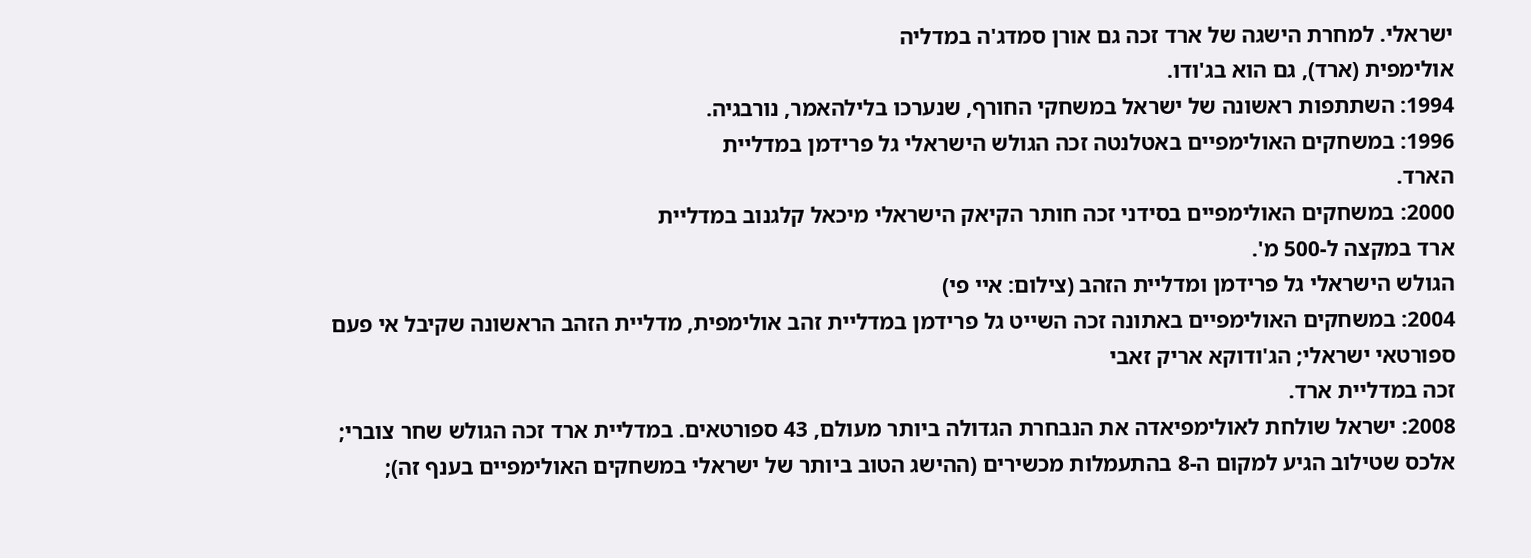ישראלי. למחרת הישגה של ארד זכה גם אורן סמדג'ה במדליה
אולימפית (ארד), גם הוא בג'ודו.
1994: השתתפות ראשונה של ישראל במשחקי החורף, שנערכו בלילהאמר, נורבגיה.
1996: במשחקים האולימפיים באטלנטה זכה הגולש הישראלי גל פרידמן במדליית
הארד.
2000: במשחקים האולימפיים בסידני זכה חותר הקיאק הישראלי מיכאל קלגנוב במדליית
ארד במקצה ל-500 מ'.
הגולש הישראלי גל פרידמן ומדליית הזהב (צילום: איי פי)
2004: במשחקים האולימפיים באתונה זכה השייט גל פרידמן במדליית זהב אולימפית, מדליית הזהב הראשונה שקיבל אי פעם ספורטאי ישראלי; הג'ודוקא אריק זאבי
זכה במדליית ארד.
2008: ישראל שולחת לאולימפיאדה את הנבחרת הגדולה ביותר מעולם, 43 ספורטאים. במדליית ארד זכה הגולש שחר צוברי;
אלכס שטילוב הגיע למקום ה-8 בהתעמלות מכשירים (ההישג הטוב ביותר של ישראלי במשחקים האולימפיים בענף זה);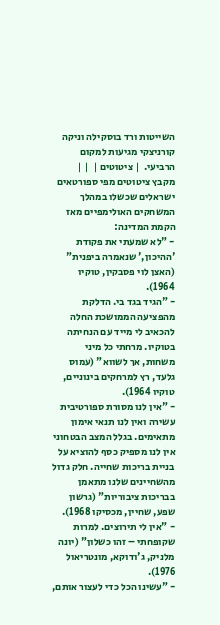השייטות ורד בוסקילה וניקה קורניצקי מגיעות למקום הרביעי.  | ציטוטים |  | |
מקבץ ציטוטים מפי ספורטאים ישראלים שכשלו במהלך המשחקים האולימפיים מאז הקמת המדינה:
- "לא שמעתי את פקודת 'ההיכון,' שנאמרה ביפנית" (האצן לוי פסבקין, טוקיו 1964).
- "הגיד בגד בי. הדלקת מהפציעה הממושכת החלה להכאיב לי מייד עם הנחיתה בטוקיו. מרחתי כל מיני משחות, אך לשווא" (עמוס גלעד, רץ למרחקים בינוניים, טוקיו 1964).
- "אין לנו מסורת ספורטיבית עשירה ואין לנו תנאי אימון מתאימים. בגלל המצב הבטחוני אין לנו מספיק כסף להוציא על בניית בריכות שחייה. חלק גדול מהשחיינים שלנו מתאמן בבריכות ציבוריות" (גרשון שפע, שחיין, מכסיקו 1968).
- "אין לי תירוצים. למרות שקופחתי – זהו כשלון" (יונה מלניק, ג'ודוקא, מונטריאול 1976).
- "עשינו הכל כדי לעצור אותם,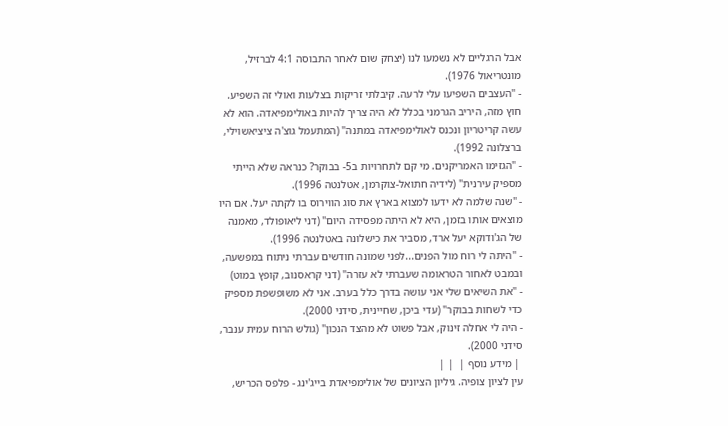אבל הרגליים לא נשמעו לנו (יצחק שום לאחר התבוסה 4:1 לברזיל, מונטריאול 1976).
- "העצבים השפיעו עלי לרעה. קיבלתי זריקות בצלעות ואולי זה השפיע. חוץ מזה, היריב הגרמני בכלל לא היה צריך להיות באולימפיאדה. הוא לא עשה קריטריון ונכנס לאולימפיאדה במתנה" (המתעמל גוצ'ה ציציאשוילי, ברצלונה 1992).
- "הגזימו האמריקנים. מי קם לתחרויות ב5- בבוקר? כנראה שלא הייתי מספיק עירנית" (לידיה חתואל-צוקרמן, אטלנטה 1996).
- "שנה שלמה לא ידעו למצוא בארץ את סוג הווירוס בו לקתה יעל. אם היו מוצאים אותו בזמן, היא לא היתה מפסידה היום" (דני ליאופולד, מאמנה של הג'ודוקא יעל ארד, מסביר את כישלונה באטלנטה 1996).
- "היתה לי רוח מול הפנים...לפני שמונה חודשים עברתי ניתוח במפשעה, ובמבט לאחור הטראומה שעברתי לא עזרה" (דני קראסנוב, קופץ במוט)
- "את השיאים שלי אני עושה בדרך כלל בערב. אני לא משופשפת מספיק כדי לשחות בבוקר" (עדי ביכן, שחיינית, סידני 2000).
- היה לי אחלה זינוק, אבל פשוט לא מהצד הנכון" (גולש הרוח עמית ענבר, סידני 2000).
 | מידע נוסף |  | |
עין לציון צופיה. גיליון הציונים של אולימפיאדת בייג'ינג - פלפס הכריש,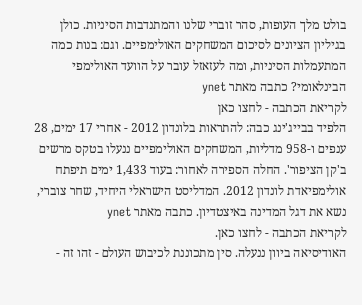בולט מלך העופות, סהר זוברי שלנו והמתנדבות הסיניות. כולן בגיליון הציונים לסיכום המשחקים האולימפיים. וגם: בנות כמה המתעמלות הסיניות, ומה לעזאזל עובר על הוועד האולימפי הבינלאומי? כתבה מאתר ynet
לקריאת הכתבה - לחצו כאן
הלפיד בבייג'ינג כבה: להתראות בלונדון 2012 - אחרי 17 ימים, 28 ענפים ו-958 מדליות, המשחקים האולימפיים ננעלו בטקס מרשים ב'קן הציפור'. החלה הספירה לאחור: בעוד 1,433 ימים תיפתח אולימפיאדת לונדון 2012. המדליסט הישראלי היחיד, שחר צוברי, נשא את דגל המדינה באיצטדיון. כתבה מאתר ynet
לקריאת הכתבה - לחצו כאן.
האודיסיאה ביוון ננעלה. סין מתכוננת לכיבוש העולם - זהו זה -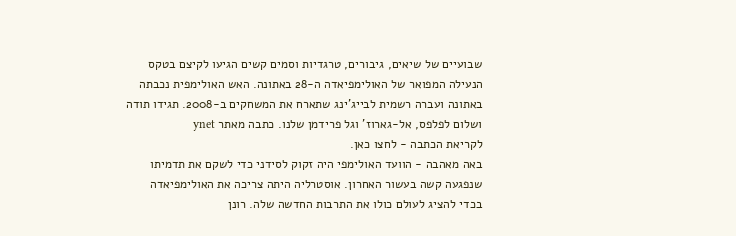שבועיים של שיאים, גיבורים, טרגדיות וסמים קשים הגיעו לקיצם בטקס הנעילה המפואר של האולימפיאדה ה-28 באתונה. האש האולימפית נכבתה באתונה ועברה רשמית לבייג'ינג שתארח את המשחקים ב-2008. תגידו תודה ושלום לפלפס, אל-גארוז' וגל פרידמן שלנו. כתבה מאתר ynet
לקריאת הכתבה - לחצו כאן.
באה מאהבה - הוועד האולימפי היה זקוק לסידני כדי לשקם את תדמיתו שנפגעה קשה בעשור האחרון. אוסטרליה היתה צריכה את האולימפיאדה בכדי להציג לעולם כולו את התרבות החדשה שלה. רונן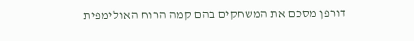דורפן מסכם את המשחקים בהם קמה הרוח האולימפית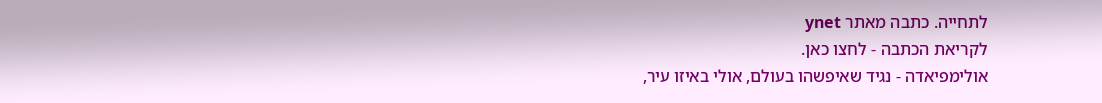לתחייה. כתבה מאתר ynet
לקריאת הכתבה - לחצו כאן.
אולימפיאדה - נגיד שאיפשהו בעולם, אולי באיזו עיר,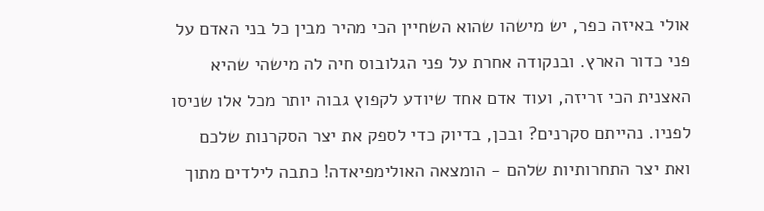אולי באיזה כפר, יש מישהו שהוא השחיין הכי מהיר מבין כל בני האדם על פני כדור הארץ. ובנקודה אחרת על פני הגלובוס חיה לה מישהי שהיא האצנית הכי זריזה, ועוד אדם אחד שיודע לקפוץ גבוה יותר מכל אלו שניסו לפניו. נהייתם סקרנים? ובכן, בדיוק כדי לספק את יצר הסקרנות שלכם ואת יצר התחרותיות שלהם - הומצאה האולימפיאדה! כתבה לילדים מתוך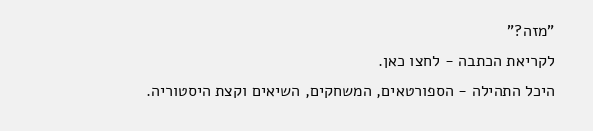"מזה?"
לקריאת הכתבה - לחצו כאן.
היכל התהילה - הספורטאים, המשחקים, השיאים וקצת היסטוריה.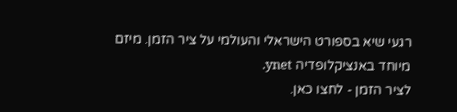רגעי שיא בספורט הישראלי והעולמי על ציר הזמן. מיזם מיוחד באנציקלופדיה ynet.
לציר הזמן - לחצו כאן.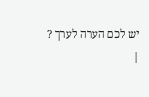יש לכם הערה לערך ?
|